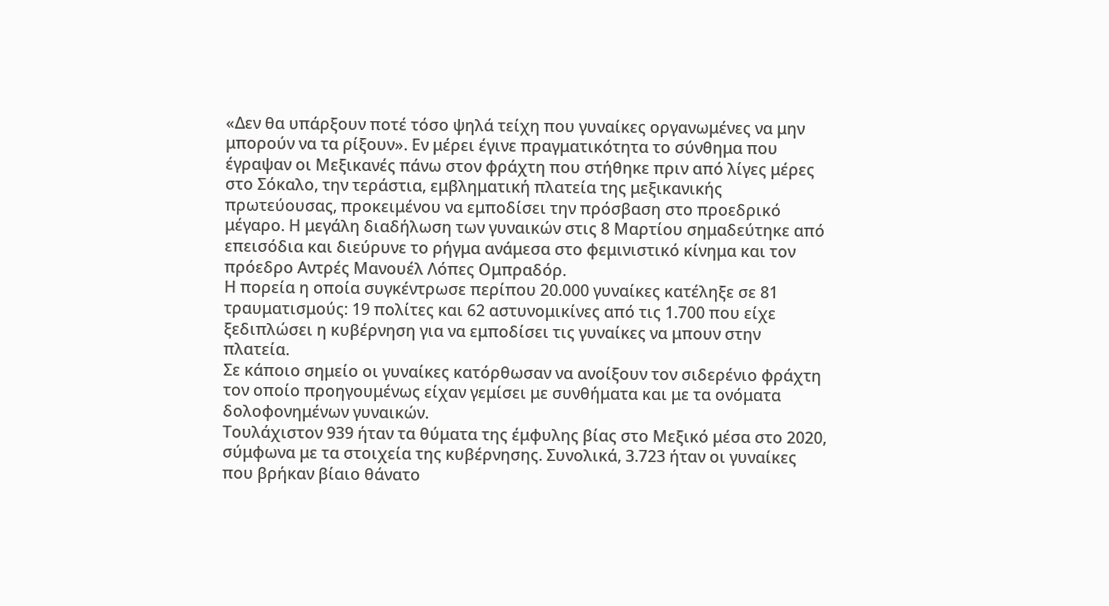«Δεν θα υπάρξουν ποτέ τόσο ψηλά τείχη που γυναίκες οργανωμένες να μην μπορούν να τα ρίξουν». Εν μέρει έγινε πραγματικότητα το σύνθημα που έγραψαν οι Μεξικανές πάνω στον φράχτη που στήθηκε πριν από λίγες μέρες στο Σόκαλο, την τεράστια, εμβληματική πλατεία της μεξικανικής πρωτεύουσας, προκειμένου να εμποδίσει την πρόσβαση στο προεδρικό μέγαρο. Η μεγάλη διαδήλωση των γυναικών στις 8 Μαρτίου σημαδεύτηκε από επεισόδια και διεύρυνε το ρήγμα ανάμεσα στο φεμινιστικό κίνημα και τον πρόεδρο Αντρές Μανουέλ Λόπες Ομπραδόρ.
Η πορεία η οποία συγκέντρωσε περίπου 20.000 γυναίκες κατέληξε σε 81 τραυματισμούς: 19 πολίτες και 62 αστυνομικίνες από τις 1.700 που είχε ξεδιπλώσει η κυβέρνηση για να εμποδίσει τις γυναίκες να μπουν στην πλατεία.
Σε κάποιο σημείο οι γυναίκες κατόρθωσαν να ανοίξουν τον σιδερένιο φράχτη τον οποίο προηγουμένως είχαν γεμίσει με συνθήματα και με τα ονόματα δολοφονημένων γυναικών.
Τουλάχιστον 939 ήταν τα θύματα της έμφυλης βίας στο Μεξικό μέσα στο 2020, σύμφωνα με τα στοιχεία της κυβέρνησης. Συνολικά, 3.723 ήταν οι γυναίκες που βρήκαν βίαιο θάνατο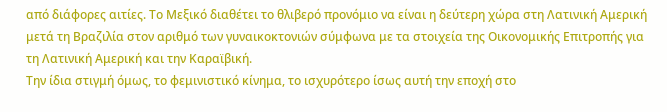από διάφορες αιτίες. Το Μεξικό διαθέτει το θλιβερό προνόμιο να είναι η δεύτερη χώρα στη Λατινική Αμερική μετά τη Βραζιλία στον αριθμό των γυναικοκτονιών σύμφωνα με τα στοιχεία της Οικονομικής Επιτροπής για τη Λατινική Αμερική και την Καραϊβική.
Την ίδια στιγμή όμως, το φεμινιστικό κίνημα, το ισχυρότερο ίσως αυτή την εποχή στο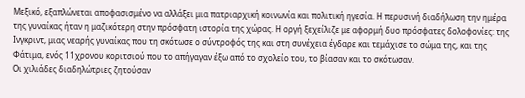Μεξικό, εξαπλώνεται αποφασισμένο να αλλάξει μια πατριαρχική κοινωνία και πολιτική ηγεσία. Η περυσινή διαδήλωση την ημέρα της γυναίκας ήταν η μαζικότερη στην πρόσφατη ιστορία της χώρας. Η οργή ξεχείλιζε με αφορμή δυο πρόσφατες δολοφονίες: της Ινγκριντ, μιας νεαρής γυναίκας που τη σκότωσε ο σύντροφός της και στη συνέχεια έγδαρε και τεμάχισε το σώμα της, και της Φάτιμα, ενός 11χρονου κοριτσιού που το απήγαγαν έξω από το σχολείο του, το βίασαν και το σκότωσαν.
Οι χιλιάδες διαδηλώτριες ζητούσαν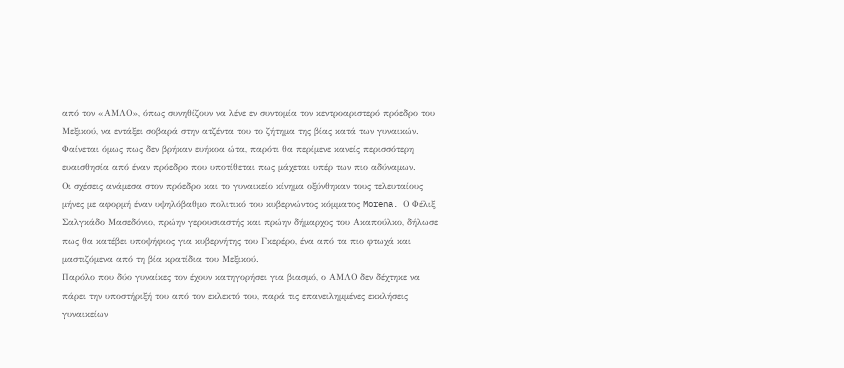από τον «ΑΜΛΟ», όπως συνηθίζουν να λένε εν συντομία τον κεντροαριστερό πρόεδρο του Μεξικού, να εντάξει σοβαρά στην ατζέντα του το ζήτημα της βίας κατά των γυναικών. Φαίνεται όμως πως δεν βρήκαν ευήκοα ώτα, παρότι θα περίμενε κανείς περισσότερη ευαισθησία από έναν πρόεδρο που υποτίθεται πως μάχεται υπέρ των πιο αδύναμων.
Οι σχέσεις ανάμεσα στον πρόεδρο και το γυναικείο κίνημα οξύνθηκαν τους τελευταίους μήνες με αφορμή έναν υψηλόβαθμο πολιτικό του κυβερνώντος κόμματος Morena. Ο Φέλιξ Σαλγκάδο Μασεδόνιο, πρώην γερουσιαστής και πρώην δήμαρχος του Ακαπούλκο, δήλωσε πως θα κατέβει υποψήφιος για κυβερνήτης του Γκερέρο, ένα από τα πιο φτωχά και μαστιζόμενα από τη βία κρατίδια του Μεξικού.
Παρόλο που δύο γυναίκες τον έχουν κατηγορήσει για βιασμό, ο ΑΜΛΟ δεν δέχτηκε να πάρει την υποστήριξή του από τον εκλεκτό του, παρά τις επανειλημμένες εκκλήσεις γυναικείων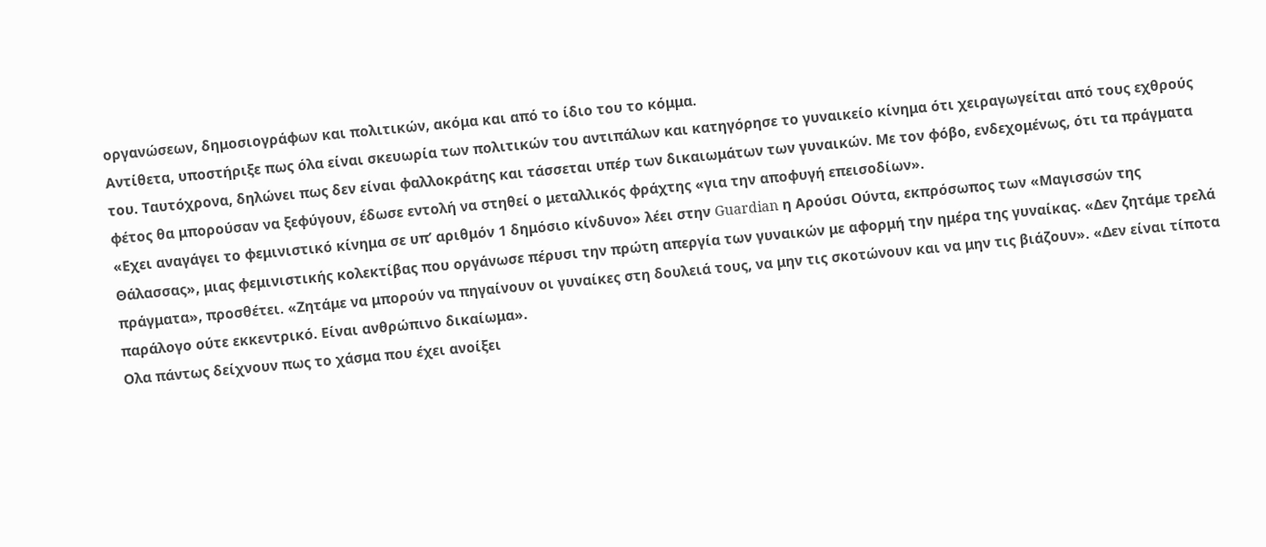οργανώσεων, δημοσιογράφων και πολιτικών, ακόμα και από το ίδιο του το κόμμα.
Αντίθετα, υποστήριξε πως όλα είναι σκευωρία των πολιτικών του αντιπάλων και κατηγόρησε το γυναικείο κίνημα ότι χειραγωγείται από τους εχθρούς του. Ταυτόχρονα, δηλώνει πως δεν είναι φαλλοκράτης και τάσσεται υπέρ των δικαιωμάτων των γυναικών. Με τον φόβο, ενδεχομένως, ότι τα πράγματα φέτος θα μπορούσαν να ξεφύγουν, έδωσε εντολή να στηθεί ο μεταλλικός φράχτης «για την αποφυγή επεισοδίων».
«Εχει αναγάγει το φεμινιστικό κίνημα σε υπ’ αριθμόν 1 δημόσιο κίνδυνο» λέει στην Guardian η Αρούσι Ούντα, εκπρόσωπος των «Μαγισσών της Θάλασσας», μιας φεμινιστικής κολεκτίβας που οργάνωσε πέρυσι την πρώτη απεργία των γυναικών με αφορμή την ημέρα της γυναίκας. «Δεν ζητάμε τρελά πράγματα», προσθέτει. «Ζητάμε να μπορούν να πηγαίνουν οι γυναίκες στη δουλειά τους, να μην τις σκοτώνουν και να μην τις βιάζουν». «Δεν είναι τίποτα παράλογο ούτε εκκεντρικό. Είναι ανθρώπινο δικαίωμα».
Ολα πάντως δείχνουν πως το χάσμα που έχει ανοίξει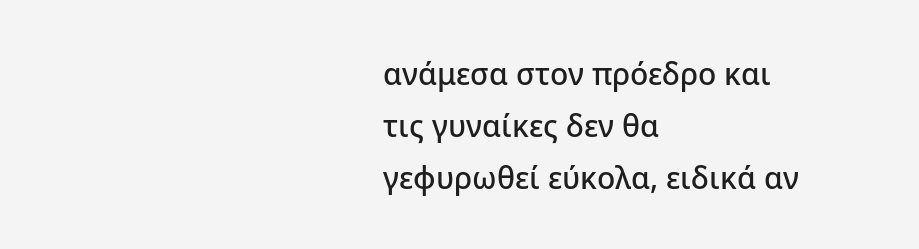ανάμεσα στον πρόεδρο και τις γυναίκες δεν θα γεφυρωθεί εύκολα, ειδικά αν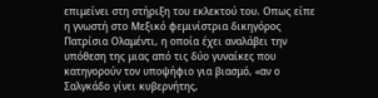επιμείνει στη στήριξη του εκλεκτού του. Οπως είπε η γνωστή στο Μεξικό φεμινίστρια δικηγόρος Πατρίσια Ολαμέντι, η οποία έχει αναλάβει την υπόθεση της μιας από τις δύο γυναίκες που κατηγορούν τον υποψήφιο για βιασμό, «αν ο Σαλγκάδο γίνει κυβερνήτης,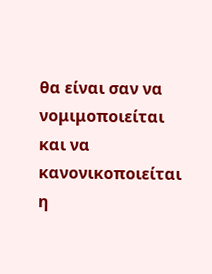θα είναι σαν να νομιμοποιείται και να κανονικοποιείται η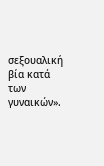σεξουαλική βία κατά των γυναικών».